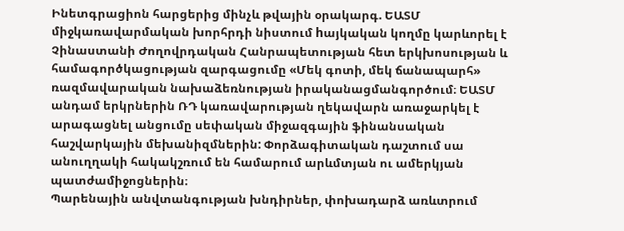Ինետգրացիոն հարցերից մինչև թվային օրակարգ. ԵԱՏՄ միջկառավարմական խորհրդի նիստում hայկական կողմը կարևորել է Չինաստանի Ժողովրդական Հանրապետության հետ երկխոսության և համագործկացության զարգացումը «Մեկ գոտի, մեկ ճանապարհ» ռազմավարական նախաձեռնության իրականացմանգործում։ ԵԱՏՄ անդամ երկրներին ՌԴ կառավարության ղեկավարն առաջարկել է արագացնել անցումը սեփական միջազգային ֆինանսական հաշվարկային մեխանիզմներին: Փորձագիտական դաշտում սա անուղղակի հակակշռում են համարում արևմտյան ու ամերկյան պատժամիջոցներին։
Պարենային անվտանգության խնդիրներ, փոխադարձ առևտրում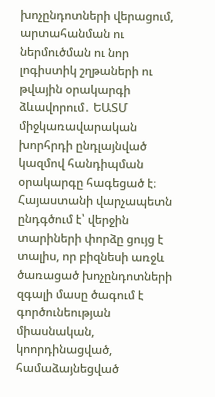խոչընդոտների վերացում, արտահանման ու ներմուծման ու նոր լոգիստիկ շղթաների ու թվային օրակարգի ձևավորում․ ԵԱՏՄ միջկառավարական խորհրդի ընդլայնված կազմով հանդիպման օրակարգը հագեցած է։ Հայաստանի վարչապետն ընդգծում է՝ վերջին տարիների փորձը ցույց է տալիս, որ բիզնեսի առջև ծառացած խոչընդոտների զգալի մասը ծագում է գործունեության միասնական, կոորդինացված, համաձայնեցված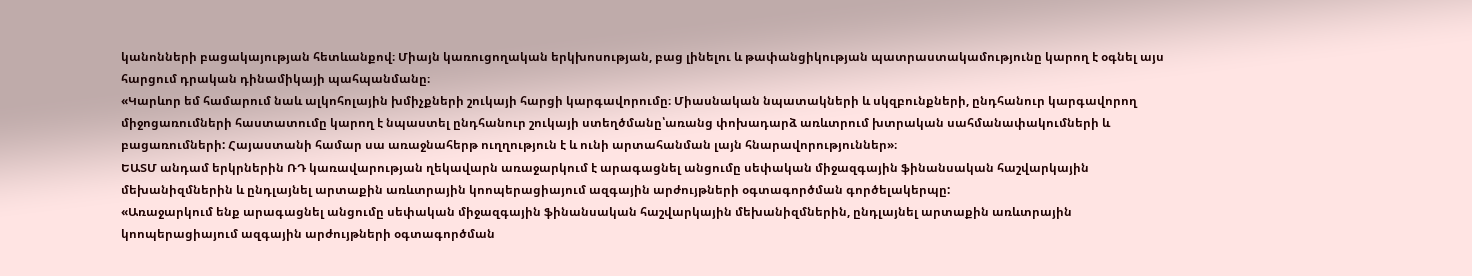կանոնների բացակայության հետևանքով։ Միայն կառուցողական երկխոսության, բաց լինելու և թափանցիկության պատրաստակամությունը կարող է օգնել այս հարցում դրական դինամիկայի պահպանմանը։
«Կարևոր եմ համարում նաև ալկոհոլային խմիչքների շուկայի հարցի կարգավորումը։ Միասնական նպատակների և սկզբունքների, ընդհանուր կարգավորող միջոցառումների հաստատումը կարող է նպաստել ընդհանուր շուկայի ստեղծմանը՝առանց փոխադարձ առևտրում խտրական սահմանափակումների և բացառումների: Հայաստանի համար սա առաջնահերթ ուղղություն է և ունի արտահանման լայն հնարավորություններ»։
ԵԱՏՄ անդամ երկրներին ՌԴ կառավարության ղեկավարն առաջարկում է արագացնել անցումը սեփական միջազգային ֆինանսական հաշվարկային մեխանիզմներին և ընդլայնել արտաքին առևտրային կոոպերացիայում ազգային արժույթների օգտագործման գործելակերպը:
«Առաջարկում ենք արագացնել անցումը սեփական միջազգային ֆինանսական հաշվարկային մեխանիզմներին, ընդլայնել արտաքին առևտրային կոոպերացիայում ազգային արժույթների օգտագործման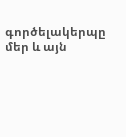գործելակերպը մեր և այն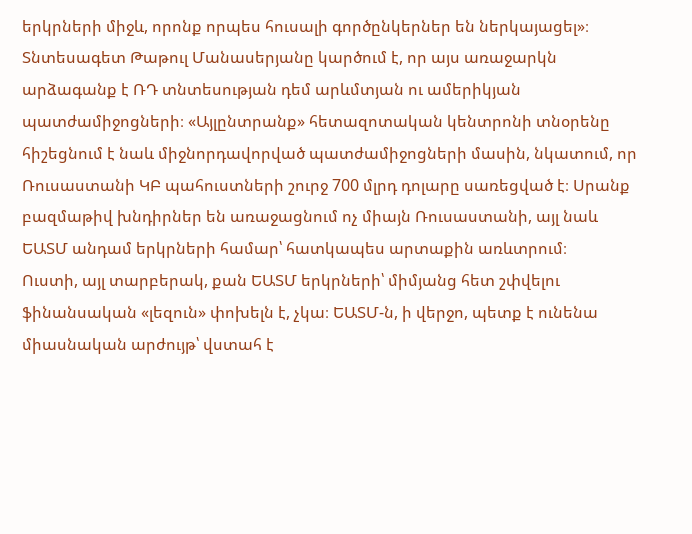երկրների միջև, որոնք որպես հուսալի գործընկերներ են ներկայացել»։
Տնտեսագետ Թաթուլ Մանասերյանը կարծում է, որ այս առաջարկն արձագանք է ՌԴ տնտեսության դեմ արևմտյան ու ամերիկյան պատժամիջոցների։ «Այլընտրանք» հետազոտական կենտրոնի տնօրենը հիշեցնում է նաև միջնորդավորված պատժամիջոցների մասին, նկատում, որ Ռուսաստանի ԿԲ պահուստների շուրջ 700 մլրդ դոլարը սառեցված է։ Սրանք բազմաթիվ խնդիրներ են առաջացնում ոչ միայն Ռուսաստանի, այլ նաև ԵԱՏՄ անդամ երկրների համար՝ հատկապես արտաքին առևտրում։
Ուստի, այլ տարբերակ, քան ԵԱՏՄ երկրների՝ միմյանց հետ շփվելու ֆինանսական «լեզուն» փոխելն է, չկա։ ԵԱՏՄ-ն, ի վերջո, պետք է ունենա միասնական արժույթ՝ վստահ է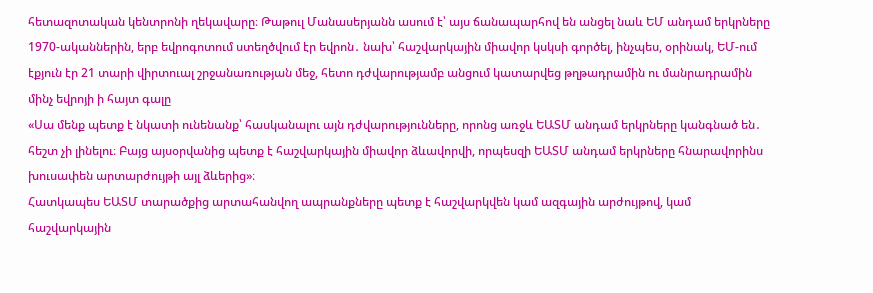հետազոտական կենտրոնի ղեկավարը։ Թաթուլ Մանասերյանն ասում է՝ այս ճանապարհով են անցել նաև ԵՄ անդամ երկրները 1970-ականներին, երբ եվրոգոտում ստեղծվում էր եվրոն․ նախ՝ հաշվարկային միավոր կսկսի գործել, ինչպես, օրինակ, ԵՄ-ում էքյուն էր 21 տարի վիրտուալ շրջանառության մեջ, հետո դժվարությամբ անցում կատարվեց թղթադրամին ու մանրադրամին մինչ եվրոյի ի հայտ գալը
«Սա մենք պետք է նկատի ունենանք՝ հասկանալու այն դժվարությունները, որոնց առջև ԵԱՏՄ անդամ երկրները կանգնած են․ հեշտ չի լինելու։ Բայց այսօրվանից պետք է հաշվարկային միավոր ձևավորվի, որպեսզի ԵԱՏՄ անդամ երկրները հնարավորինս խուսափեն արտարժույթի այլ ձևերից»։
Հատկապես ԵԱՏՄ տարածքից արտահանվող ապրանքները պետք է հաշվարկվեն կամ ազգային արժույթով, կամ հաշվարկային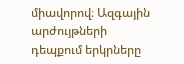միավորով։ Ազգային արժույթների դեպքում երկրները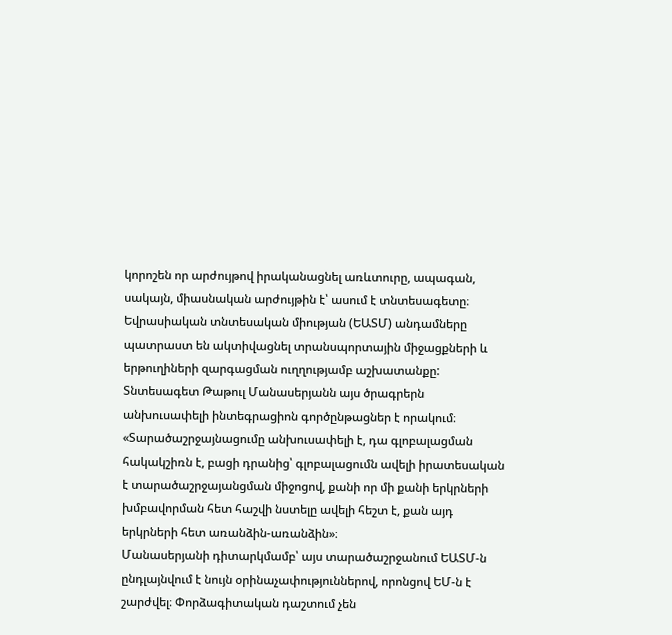կորոշեն որ արժույթով իրականացնել առևտուրը, ապագան, սակայն, միասնական արժույթին է՝ ասում է տնտեսագետը։
Եվրասիական տնտեսական միության (ԵԱՏՄ) անդամները պատրաստ են ակտիվացնել տրանսպորտային միջացքների և երթուղիների զարգացման ուղղությամբ աշխատանքը: Տնտեսագետ Թաթուլ Մանասերյանն այս ծրագրերն անխուսափելի ինտեգրացիոն գործընթացներ է որակում։
«Տարածաշրջայնացումը անխուսափելի է, դա գլոբալացման հակակշիռն է, բացի դրանից՝ գլոբալացումն ավելի իրատեսական է տարածաշրջայանցման միջոցով, քանի որ մի քանի երկրների խմբավորման հետ հաշվի նստելը ավելի հեշտ է, քան այդ երկրների հետ առանձին-առանձին»։
Մանասերյանի դիտարկմամբ՝ այս տարածաշրջանում ԵԱՏՄ-ն ընդլայնվում է նույն օրինաչափություններով, որոնցով ԵՄ-ն է շարժվել։ Փորձագիտական դաշտում չեն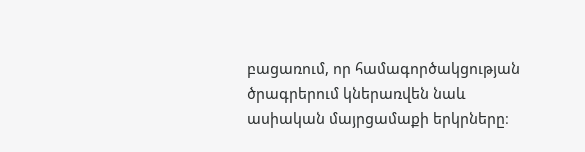բացառում, որ համագործակցության ծրագրերում կներառվեն նաև ասիական մայրցամաքի երկրները։